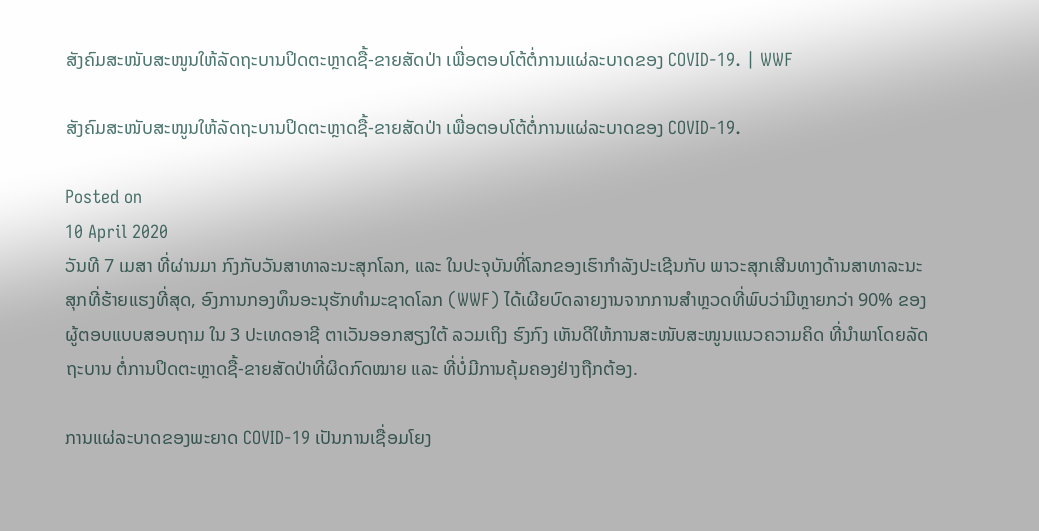ສັງຄົມສະໜັບສະໜູນໃຫ້ລັດຖະບານປິດຕະຫຼາດຊື້-ຂາຍສັດປ່າ ເພື່ອຕອບໂຕ້ຕໍ່ການແຜ່ລະບາດຂອງ COVID-19. | WWF

ສັງຄົມສະໜັບສະໜູນໃຫ້ລັດຖະບານປິດຕະຫຼາດຊື້-ຂາຍສັດປ່າ ເພື່ອຕອບໂຕ້ຕໍ່ການແຜ່ລະບາດຂອງ COVID-19.

Posted on
10 April 2020
ວັນທີ 7 ເມສາ ທີ່ຜ່ານມາ ກົງກັບວັນສາທາລະນະສຸກໂລກ, ແລະ ໃນປະຈຸບັນທີ່ໂລກຂອງເຮົາກຳລັງປະເຊີນກັບ ພາວະສຸກເສີນທາງດ້ານສາທາລະນະສຸກທີ່ຮ້າຍແຮງທີ່ສຸດ, ອົງການກອງທຶນອະນຸຮັກທໍາມະຊາດໂລກ (WWF) ໄດ້ເຜີຍບົດລາຍງານຈາກການສໍາຫຼວດທີ່ພົບວ່າມີຫຼາຍກວ່າ 90% ຂອງຜູ້ຕອບແບບສອບຖາມ ໃນ 3 ປະເທດອາຊີ ຕາເວັນອອກສຽງໃຕ້ ລວມເຖິງ ຮົງກົງ ເຫັນດີໃຫ້ການສະໜັບສະໜູນແນວຄວາມຄິດ ທີ່ນຳພາໂດຍລັດຖະບານ ຕໍ່ການປິດຕະຫຼາດຊື້-ຂາຍສັດປ່າທີ່ຜິດກົດໝາຍ ແລະ ທີ່ບໍ່ມີການຄຸ້ມຄອງຢ່າງຖືກຕ້ອງ.

ການແຜ່ລະບາດຂອງພະຍາດ COVID-19 ເປັນການເຊື່ອມໂຍງ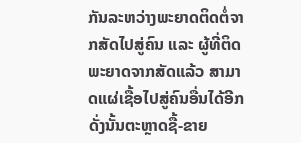ກັນລະຫວ່າງພະຍາດຕິດຕໍ່ຈາກສັດໄປສູ່ຄົນ ແລະ ຜູ້ທີ່ຕິດພະຍາດຈາກສັດແລ້ວ ສາມາດແຜ່ເຊື້ອໄປສູ່ຄົນອື່ນໄດ້ອີກ ດັ່ງນັ້ນຕະຫຼາດຊື້-ຂາຍ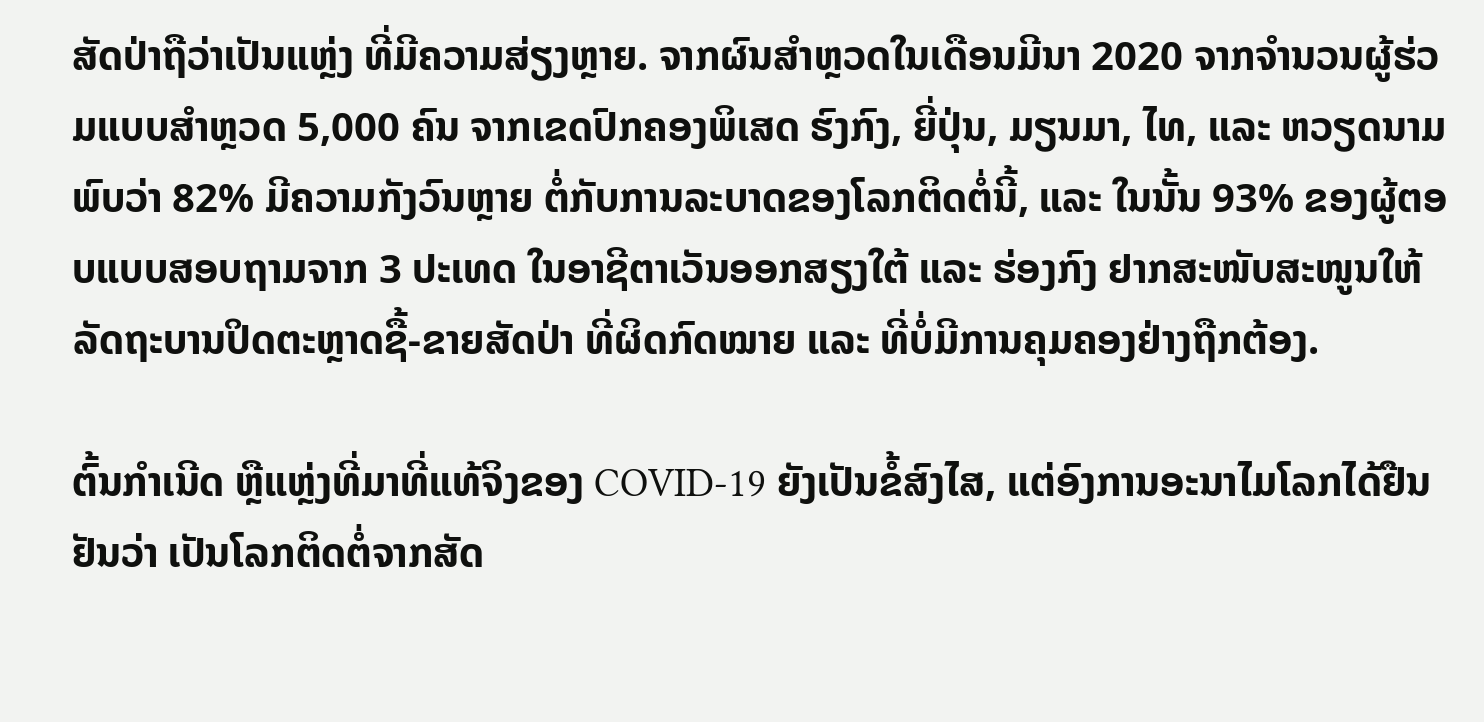ສັດປ່າຖືວ່າເປັນແຫຼ່ງ ທີ່ມີຄວາມສ່ຽງຫຼາຍ. ຈາກຜົນສໍາຫຼວດໃນເດືອນມີນາ 2020 ຈາກຈໍານວນຜູ້ຮ່ວມແບບສໍາຫຼວດ 5,000 ຄົນ ຈາກເຂດປົກຄອງພິເສດ ຮົງກົງ, ຍີ່ປຸ່ນ, ມຽນມາ, ໄທ, ແລະ ຫວຽດນາມ ພົບວ່າ 82% ມີຄວາມກັງວົນຫຼາຍ ຕໍ່ກັບການລະບາດຂອງໂລກຕິດຕໍ່ນີ້, ແລະ ໃນນັ້ນ 93% ຂອງຜູ້ຕອບແບບສອບຖາມຈາກ 3 ປະເທດ ໃນອາຊີຕາເວັນອອກສຽງໃຕ້ ແລະ ຮ່ອງກົງ ຢາກສະໜັບສະໜູນໃຫ້ລັດຖະບານປິດຕະຫຼາດຊື້-ຂາຍສັດປ່າ ທີ່ຜິດກົດໝາຍ ແລະ ທີ່ບໍ່ມີການຄຸມຄອງຢ່າງຖືກຕ້ອງ.

ຕົ້ນກຳເນີດ ຫຼືແຫຼ່ງທີ່ມາທີ່ແທ້ຈິງຂອງ COVID-19 ຍັງເປັນຂໍ້ສົງໄສ, ແຕ່ອົງການອະນາໄມໂລກໄດ້ຢືນຢັນວ່າ ເປັນໂລກຕິດຕໍ່ຈາກສັດ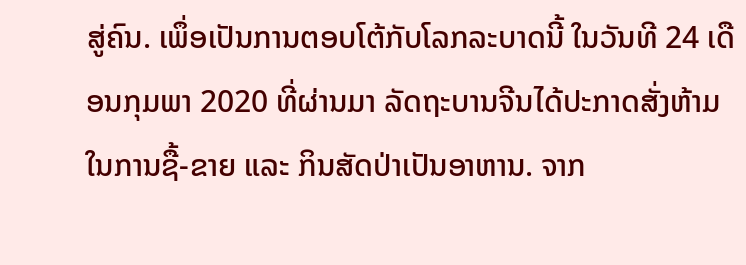ສູ່ຄົນ. ເພຶ່ອເປັນການຕອບໂຕ້ກັບໂລກລະບາດນີ້ ໃນວັນທີ 24 ເດືອນກຸມພາ 2020 ທີ່ຜ່ານມາ ລັດຖະບານຈີນໄດ້ປະກາດສັ່ງຫ້າມໃນການຊື້-ຂາຍ ແລະ ກິນສັດປ່າເປັນອາຫານ. ຈາກ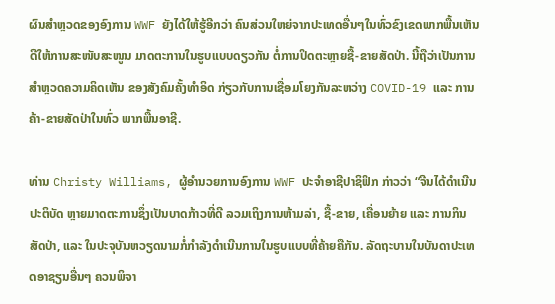ຜົນສໍາຫຼວດຂອງອົງການ WWF ຍັງໄດ້ໃຫ້ຮູ້ອີກວ່າ ຄົນສ່ວນໃຫຍ່ຈາກປະເທດອື່ນໆໃນທົ່ວຂົງເຂດພາກພື້ນເຫັນດີໃຫ້ການສະໜັບສະໜູນ ມາດຕະການໃນຮູບແບບດຽວກັນ ຕໍ່ການປິດຕະຫຼາຍຊື້-ຂາຍສັດປ່າ. ນີ້ຖືວ່າເປັນການສຳຫຼວດຄວາມຄິດເຫັນ ຂອງສັງຄົມຄັ້ງທຳອິດ ກ່ຽວກັບການເຊື່ອມໂຍງກັນລະຫວ່າງ COVID-19 ແລະ ການຄ້າ-ຂາຍສັດປ່າໃນທົ່ວ ພາກພື້ນອາຊີ.

ທ່ານ Christy Williams, ຜູ້ອຳນວຍການອົງການ WWF ປະຈໍາອາຊີປາຊິຟິກ ກ່າວວ່າ “ຈີນໄດ້ດຳເນີນປະຕິບັດ ຫຼາຍມາດຕະການຊຶ່ງເປັນບາດກ້າວທີ່ດີ ລວມເຖິງການຫ້າມລ່າ, ຊື້-ຂາຍ, ເຄື່ອນຍ້າຍ ແລະ ການກິນສັດປ່າ, ແລະ ໃນປະຈຸບັນຫວຽດນາມກໍ່ກຳລັງດຳເນີນການໃນຮູບແບບທີ່ຄ້າຍຄືກັນ. ລັດຖະບານໃນບັນດາປະເທດອາຊຽນອື່ນໆ ຄວນພິຈາ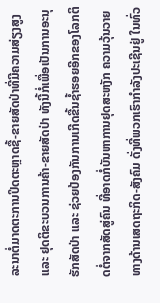ລະນາຕໍ່ມາດຕະການປິດຕະຫຼາດຊື້-ຂາຍສັດປ່າທີ່ມີຄວາມສ່ຽງສູງ ແລະ ຢຸດຕິຂະບວນການຄ້າ-ຂາຍສັດປ່າ ທັງນີ້ກໍ່ເພື່ອເປັນການອະນຸຮັກສັດປ່າ ແລະ ຊ່ວຍປ້ອງກັນການເກີດຂື້ນຊ້ຳຮອຍອີກຂອງໂລກຕິດຕໍ່ຈາກສັດສູ່ຄົນ ທີ່ອາດກໍ່ບັນຫາການຢຸດສະຫງັກ ຄວາມວຸ້ນວາຍທາງດ້ານເສດຖະກິດ-ສັງຄົມ ດັ່ງທີ່ພວກເຮົາກຳລັງປະເຊີນຢູ່ ໃນທົ່ວ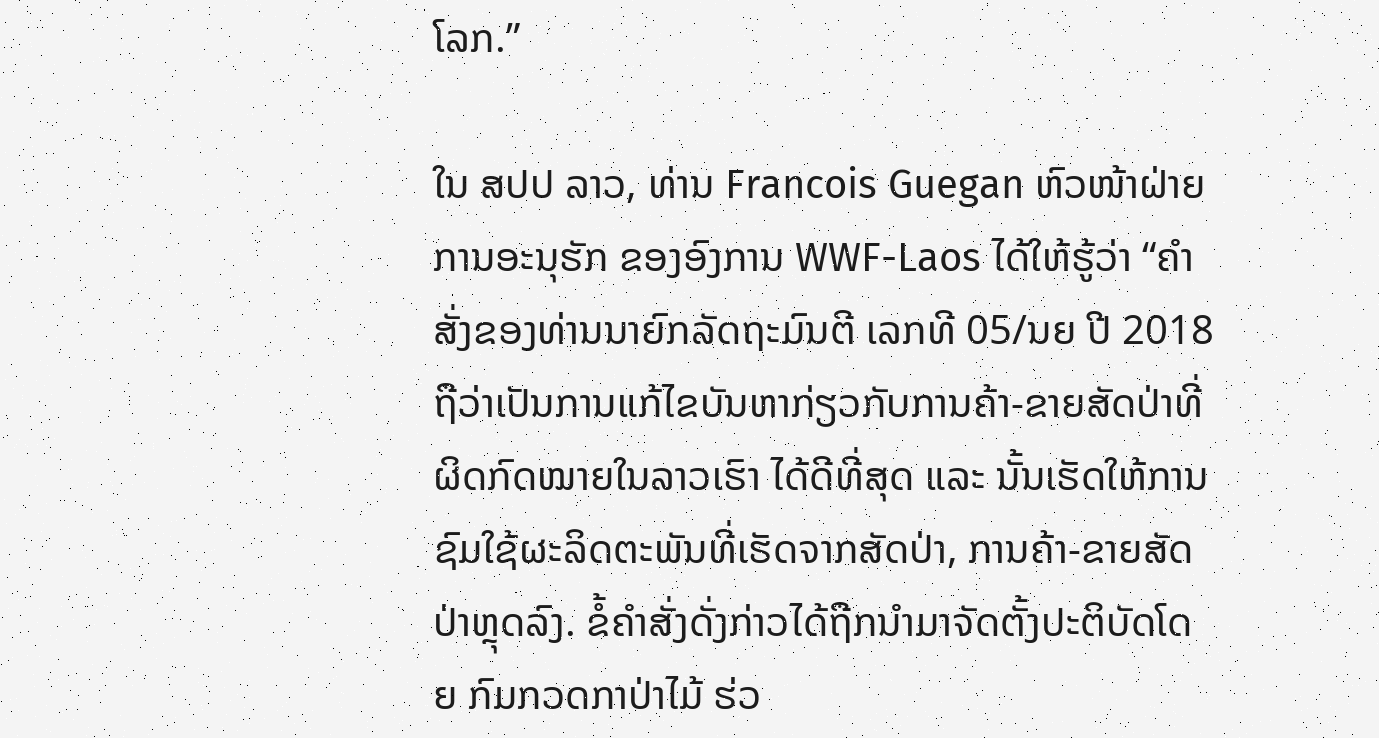ໂລກ.”

ໃນ ສປປ ລາວ, ທ່ານ Francois Guegan ຫົວໜ້າຝ່າຍການອະນຸຮັກ ຂອງອົງການ WWF-Laos ໄດ້ໃຫ້ຮູ້ວ່າ “ຄຳສັ່ງຂອງທ່ານນາຍົກລັດຖະມົນຕີ ເລກທີ 05/ນຍ ປີ 2018 ຖືວ່າເປັນການແກ້ໄຂບັນຫາກ່ຽວກັບການຄ້າ-ຂາຍສັດປ່າທີ່ຜິດກົດໝາຍໃນລາວເຮົາ ໄດ້ດີທີ່ສຸດ ແລະ ນັ້ນເຮັດໃຫ້ການຊົມໃຊ້ຜະລິດຕະພັນທີ່ເຮັດຈາກສັດປ່າ, ການຄ້າ-ຂາຍສັດປ່າຫຼຸດລົງ. ຂໍ້ຄໍາສັ່ງດັ່ງກ່າວໄດ້ຖືກນໍາມາຈັດຕັ້ງປະຕິບັດໂດຍ ກົມກວດກາປ່າໄມ້ ຮ່ວ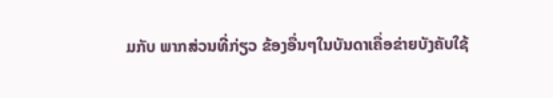ມກັບ ພາກສ່ວນທີ່ກ່ຽວ ຂ້ອງອື່ນໆໃນບັນດາເຄື່ອຂ່າຍບັງຄັບໃຊ້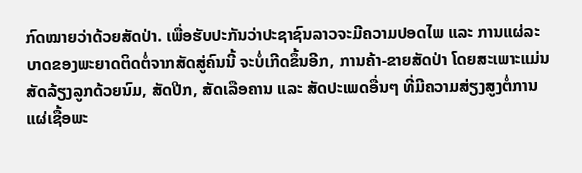ກົດໝາຍວ່າດ້ວຍສັດປ່າ. ເພື່ອຮັບປະກັນວ່າປະຊາຊົນລາວຈະມີຄວາມປອດໄພ ແລະ ການແຜ່ລະບາດຂອງພະຍາດຕິດຕໍ່ຈາກສັດສູ່ຄົນນີ້ ຈະບໍ່ເກີດຂຶ້ນອີກ, ການຄ້າ-ຂາຍສັດປ່າ ໂດຍສະເພາະແມ່ນ ສັດລ້ຽງລູກດ້ວຍນົມ, ສັດປີກ, ສັດເລືອຄານ ແລະ ສັດປະເພດອື່ນໆ ທີ່ມີຄວາມສ່ຽງສູງຕໍ່ການແຜ່ເຊື້ອພະ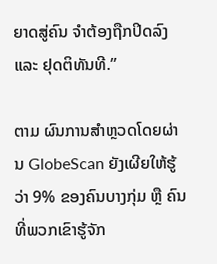ຍາດສູ່ຄົນ ຈໍາຕ້ອງຖືກປິດລົງ ແລະ ຢຸດຕິທັນທີ.”

ຕາມ ຜົນການສໍາຫຼວດໂດຍຜ່ານ GlobeScan ຍັງເຜີຍໃຫ້ຮູ້ວ່າ 9% ຂອງຄົນບາງກຸ່ມ ຫຼື ຄົນທີ່ພວກເຂົາຮູ້ຈັກ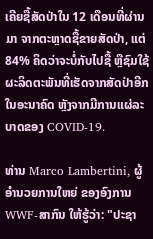ເຄີຍຊື້ສັດປ່າໃນ 12 ເດືອນທີ່ຜ່ານມາ ຈາກຕະຫຼາດຊື້ຂາຍສັດປ່າ, ແຕ່ 84% ຄິດວ່າຈະບໍ່ກັບໄປຊື້ ຫຼືຊົມໃຊ້ ຜະລິດຕະພັນທີ່ເຮັດຈາກສັດປ່າອີກໃນອະນາຄົດ ຫຼັງຈາກມີການແຜ່ລະບາດຂອງ COVID-19.

ທ່ານ Marco Lambertini, ຜູ້ອຳນວຍການໃຫຍ່ ຂອງອົງການ WWF-ສາກົນ ໃຫ້ຮູ້ວ່າ: "ປະຊາ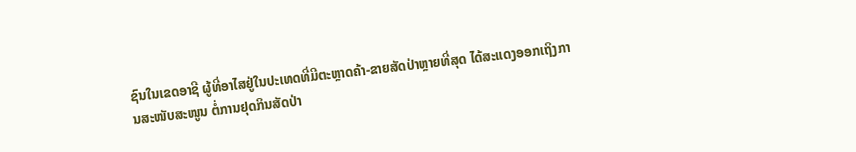ຊົນໃນເຂດອາຊີ ຜູ້ທີ່ອາໄສຢູ່ໃນປະເທດທີ່ມີຕະຫຼາດຄ້າ-ຂາຍສັດປ່າຫຼາຍທີ່ສຸດ ໄດ້ສະແດງອອກເຖິງການສະໜັບສະໜູນ ຕໍ່ການຢຸດກິນສັດປ່າ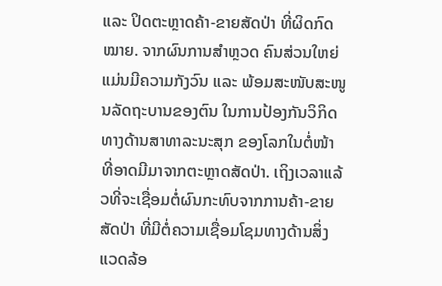ແລະ ປິດຕະຫຼາດຄ້າ-ຂາຍສັດປ່າ ທີ່ຜິດກົດໝາຍ. ຈາກຜົນການສໍາຫຼວດ ຄົນສ່ວນໃຫຍ່ແມ່ນມີຄວາມກັງວົນ ແລະ ພ້ອມສະໜັບສະໜູນລັດຖະບານຂອງຕົນ ໃນການປ້ອງກັນວິກິດທາງດ້ານສາທາລະນະສຸກ ຂອງໂລກໃນຕໍ່ໜ້າ ທີ່ອາດມີມາຈາກຕະຫຼາດສັດປ່າ. ເຖິງເວລາແລ້ວທີ່ຈະເຊື່ອມຕໍ່ຜົນກະທົບຈາກການຄ້າ-ຂາຍສັດປ່າ ທີ່ມີຕໍ່ຄວາມເຊື່ອມໂຊມທາງດ້ານສິ່ງແວດລ້ອ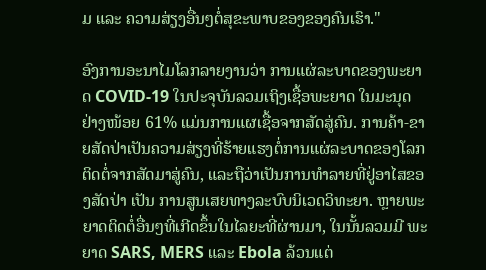ມ ແລະ ຄວາມສ່ຽງອື່ນໆຕໍ່ສຸຂະພາບຂອງຂອງຄົນເຮົາ."

ອົງການອະນາໄມໂລກລາຍງານວ່າ ການແຜ່ລະບາດຂອງພະຍາດ COVID-19 ໃນປະຈຸບັນລວມເຖິງເຊື້ອພະຍາດ ໃນມະນຸດ ຢ່າງໜ້ອຍ 61% ແມ່ນການແຜເຊື້ອຈາກສັດສູ່ຄົນ. ການຄ້າ-ຂາຍສັດປ່າເປັນຄວາມສ່ຽງທີ່ຮ້າຍແຮງຕໍ່ການແຜ່ລະບາດຂອງໂລກຕິດຕໍ່ຈາກສັດມາສູ່ຄົນ, ແລະຖືວ່າເປັນການທຳລາຍທີ່ຢູ່ອາໄສຂອງສັດປ່າ ເປັນ ການສູນເສຍທາງລະບົບນິເວດວິທະຍາ. ຫຼາຍພະຍາດຕິດຕໍ່ອື່ນໆທີ່ເກີດຂຶ້ນໃນໄລຍະທີ່ຜ່ານມາ, ໃນນັ້ນລວມມີ ພະຍາດ SARS, MERS ແລະ Ebola ລ້ວນແຕ່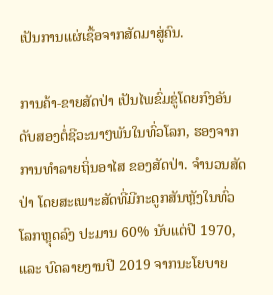ເປັນການແຜ່ເຊື້ອຈາກສັດມາສູ່ຄົນ.

ການຄ້າ-ຂາຍສັດປ່າ ເປັນໄພຂົ່ມຂູ່ໂດຍກົງອັນດັບສອງຕໍ່ຊີວະນາໆພັນໃນທົ່ວໂລກ, ຮອງຈາກການທຳລາຍຖິ່ນອາໄສ ຂອງສັດປ່າ. ຈໍານວນສັດປ່າ ໂດຍສະເພາະສັດທີ່ມີກະດູກສັນຫຼັງໃນທົ່ວໂລກຫຼຸດລົງ ປະມານ 60% ນັບແຕ່ປີ 1970, ແລະ ບົດລາຍງານປີ 2019 ຈາກນະໂຍບາຍ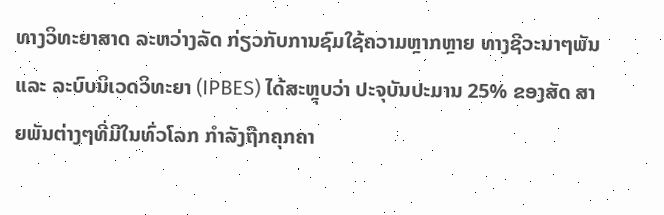ທາງວິທະຍາສາດ ລະຫວ່າງລັດ ກ່ຽວກັບການຊົມໃຊ້ຄວາມຫຼາກຫຼາຍ ທາງຊີວະນາໆພັນ ແລະ ລະບົບນິເວດວິທະຍາ (IPBES) ໄດ້ສະຫຼຸບວ່າ ປະຈຸບັນປະມານ 25% ຂອງສັດ ສາຍພັນຕ່າງໆທີ່ມີໃນທົ່ວໂລກ ກຳລັງຖືກຄຸກຄາ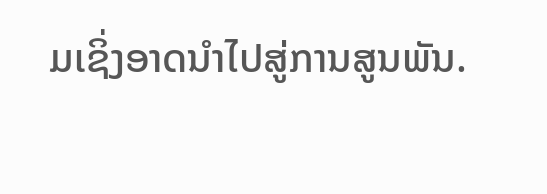ມເຊິ່ງອາດນໍາໄປສູ່ການສູນພັນ.